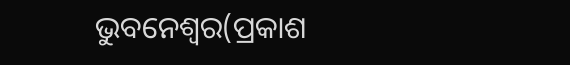ଭୁବନେଶ୍ୱର(ପ୍ରକାଶ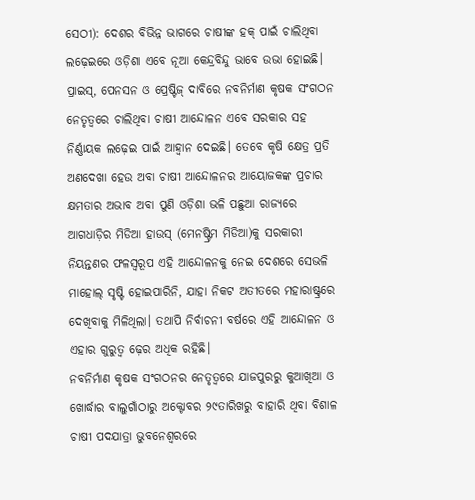ସେଠୀ): ଦେଶର ବିଭିନ୍ନ ଭାଗରେ ଚାଷୀଙ୍କ ହକ୍ ପାଇଁ ଚାଲିଥିବା ଲଢ଼େଇରେ ଓଡ଼ିଶା ଏବେ ନୂଆ କେନ୍ଦ୍ରବିନ୍ଦୁ ଭାବେ ଉଭା ହୋଇଛି। ପ୍ରାଇସ୍, ପେନସନ ଓ ପ୍ରେଷ୍ଟିଜ୍ ଦାବିରେ ନବନିର୍ମାଣ କୃଷକ ସଂଗଠନ ନେତୃତ୍ୱରେ ଚାଲିଥିବା ଚାଷୀ ଆନ୍ଦୋଳନ ଏବେ ସରକାର ସହ ନିର୍ଣ୍ଣାୟକ ଲଢ଼େଇ ପାଇଁ ଆହ୍ୱାନ ଦେଇଛି। ତେବେ କୃଷି କ୍ଷେତ୍ର ପ୍ରତି ଅଣଦେଖା ହେଉ ଅବା ଚାଷୀ ଆନ୍ଦୋଳନର ଆୟୋଜକଙ୍କ ପ୍ରଚାର କ୍ଷମତାର ଅଭାବ ଅବା ପୁଣି ଓଡ଼ିଶା ଭଳି ପଛୁଆ ରାଜ୍ୟରେ ଆଗଧାଡ଼ିର ମିଡିଆ ହାଉସ୍ (ମେନଷ୍ଟ୍ରିମ ମିଡିଆ)କୁ ସରକାରୀ ନିୟନ୍ତଣର ଫଳସ୍ୱରୂପ ଏହି ଆନ୍ଦୋଳନକୁ ନେଇ ଦେଶରେ ସେଭଳି ମାହୋଲ୍ ସୃଷ୍ଟି ହୋଇପାରିନି, ଯାହା ନିକଟ ଅତୀତରେ ମହାରାଷ୍ଟ୍ରରେ ଦେଖିବାକୁ ମିଳିଥିଲା। ତଥାପି ନିର୍ବାଚନୀ ବର୍ଷରେ ଏହି ଆନ୍ଦୋଳନ ଓ ଏହାର ଗୁରୁତ୍ୱ ଢ଼େର ଅଧିକ ରହିଛି।
ନବନିର୍ମାଣ କୃଷକ ସଂଗଠନର ନେତୃତ୍ୱରେ ଯାଜପୁରରୁ କୁଆଖିଆ ଓ ଖୋର୍ଦ୍ଧାର ବାଲୁଗାଁଠାରୁ ଅକ୍ଟୋବର ୨୯ତାରିଖରୁ ବାହାରି ଥିବା ବିଶାଳ ଚାଷୀ ପଦଯାତ୍ରା ଭୁବନେଶ୍ୱରରେ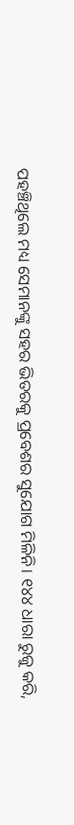ପହଞ୍ଚିଥିଲେ ମଧ୍ୟ ସେମାନଙ୍କୁ ସହର ଭିତରକୁ ପ୍ରବେଶର ସୁଯୋଗ ମିଳିନି। ୧୪୪ ଧାରା ରୁଜୁ କରି,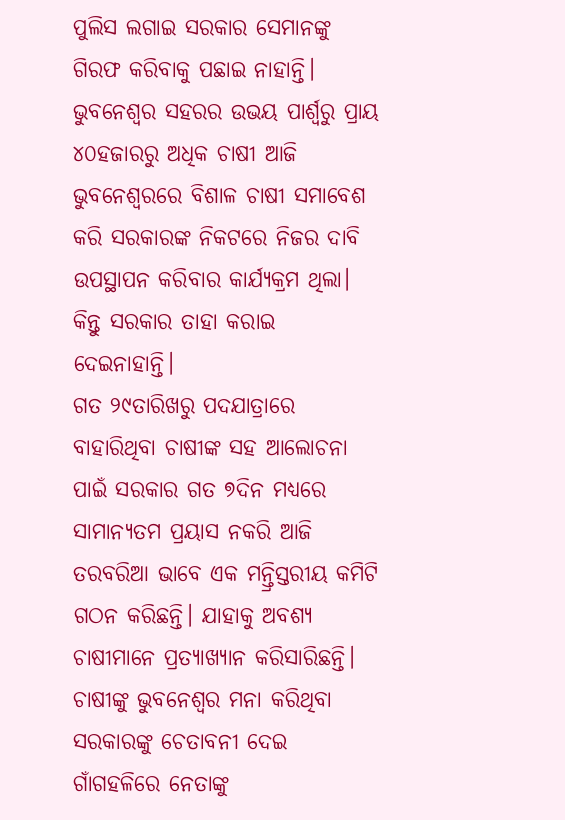ପୁଲିସ ଲଗାଇ ସରକାର ସେମାନଙ୍କୁ ଗିରଫ କରିବାକୁ ପଛାଇ ନାହାନ୍ତି। ଭୁବନେଶ୍ୱର ସହରର ଉଭୟ ପାର୍ଶ୍ଵରୁ ପ୍ରାୟ ୪୦ହଜାରରୁ ଅଧିକ ଚାଷୀ ଆଜି ଭୁବନେଶ୍ୱରରେ ବିଶାଳ ଚାଷୀ ସମାବେଶ କରି ସରକାରଙ୍କ ନିକଟରେ ନିଜର ଦାବି ଉପସ୍ଥାପନ କରିବାର କାର୍ଯ୍ୟକ୍ରମ ଥିଲା। କିନ୍ତୁ ସରକାର ତାହା କରାଇ ଦେଇନାହାନ୍ତି।
ଗତ ୨୯ତାରିଖରୁ ପଦଯାତ୍ରାରେ ବାହାରିଥିବା ଚାଷୀଙ୍କ ସହ ଆଲୋଚନା ପାଇଁ ସରକାର ଗତ ୭ଦିନ ମଧ୍ୟରେ ସାମାନ୍ୟତମ ପ୍ରୟାସ ନକରି ଆଜି ତରବରିଆ ଭାବେ ଏକ ମନ୍ତ୍ରିସ୍ତରୀୟ କମିଟି ଗଠନ କରିଛନ୍ତି। ଯାହାକୁ ଅବଶ୍ୟ ଚାଷୀମାନେ ପ୍ରତ୍ୟାଖ୍ୟାନ କରିସାରିଛନ୍ତି। ଚାଷୀଙ୍କୁ ଭୁବନେଶ୍ୱର ମନା କରିଥିବା ସରକାରଙ୍କୁ ଚେତାବନୀ ଦେଇ ଗାଁଗହଳିରେ ନେତାଙ୍କୁ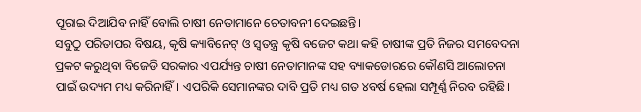ପୂରାଇ ଦିଆଯିବ ନାହିଁ ବୋଲି ଚାଷୀ ନେତାମାନେ ଚେତାବନୀ ଦେଇଛନ୍ତି।
ସବୁଠୁ ପରିତାପର ବିଷୟ, କୃଷି କ୍ୟାବିନେଟ୍ ଓ ସ୍ୱତନ୍ତ୍ର କୃଷି ବଜେଟ କଥା କହି ଚାଷୀଙ୍କ ପ୍ରତି ନିଜର ସମବେଦନା ପ୍ରକଟ କରୁଥିବା ବିଜେଡି ସରକାର ଏପର୍ଯ୍ୟନ୍ତ ଚାଷୀ ନେତାମାନଙ୍କ ସହ ବ୍ୟାକଡୋରରେ କୌଣସି ଆଲୋଚନା ପାଇଁ ଉଦ୍ୟମ ମଧ୍ୟ କରିନାହିଁ। ଏପରିକି ସେମାନଙ୍କର ଦାବି ପ୍ରତି ମଧ୍ୟ ଗତ ୪ବର୍ଷ ହେଲା ସମ୍ପୂର୍ଣ୍ଣ ନିରବ ରହିଛି।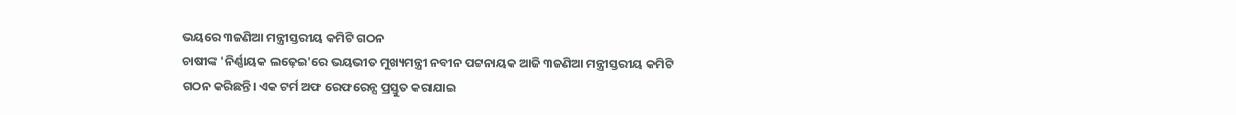ଭୟରେ ୩ଜଣିଆ ମନ୍ତ୍ରୀସ୍ତରୀୟ କମିଟି ଗଠନ
ଚାଷୀଙ୍କ 'ନିର୍ଣ୍ଣାୟକ ଲଢ଼େଇ'ରେ ଭୟଭୀତ ମୁଖ୍ୟମନ୍ତ୍ରୀ ନବୀନ ପଟ୍ଟନାୟକ ଆଜି ୩ଜଣିଆ ମନ୍ତ୍ରୀସ୍ତରୀୟ କମିଟି ଗଠନ କରିଛନ୍ତି। ଏକ ଟର୍ମ ଅଫ ରେଫରେନ୍ସ ପ୍ରସ୍ତୁତ କରାଯାଇ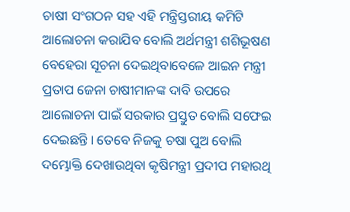ଚାଷୀ ସଂଗଠନ ସହ ଏହି ମନ୍ତ୍ରିସ୍ତରୀୟ କମିଟି ଆଲୋଚନା କରାଯିବ ବୋଲି ଅର୍ଥମନ୍ତ୍ରୀ ଶଶିଭୂଷଣ ବେହେରା ସୂଚନା ଦେଇଥିବାବେଳେ ଆଇନ ମନ୍ତ୍ରୀ ପ୍ରତାପ ଜେନା ଚାଷୀମାନଙ୍କ ଦାବି ଉପରେ ଆଲୋଚନା ପାଇଁ ସରକାର ପ୍ରସ୍ତୁତ ବୋଲି ସଫେଇ ଦେଇଛନ୍ତି। ତେବେ ନିଜକୁ ଚଷା ପୁଅ ବୋଲି ଦମ୍ଭୋକ୍ତି ଦେଖାଉଥିବା କୃଷିମନ୍ତ୍ରୀ ପ୍ରଦୀପ ମହାରଥି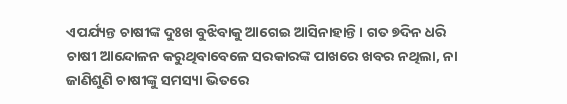ଏପର୍ଯ୍ୟନ୍ତ ଚାଷୀଙ୍କ ଦୁଃଖ ବୁଝିବାକୁ ଆଗେଇ ଆସିନାହାନ୍ତି। ଗତ ୭ଦିନ ଧରି ଚାଷୀ ଆନ୍ଦୋଳନ କରୁଥିବାବେଳେ ସରକାରଙ୍କ ପାଖରେ ଖବର ନଥିଲା, ନା ଜାଣିଶୁଣି ଚାଷୀଙ୍କୁ ସମସ୍ୟା ଭିତରେ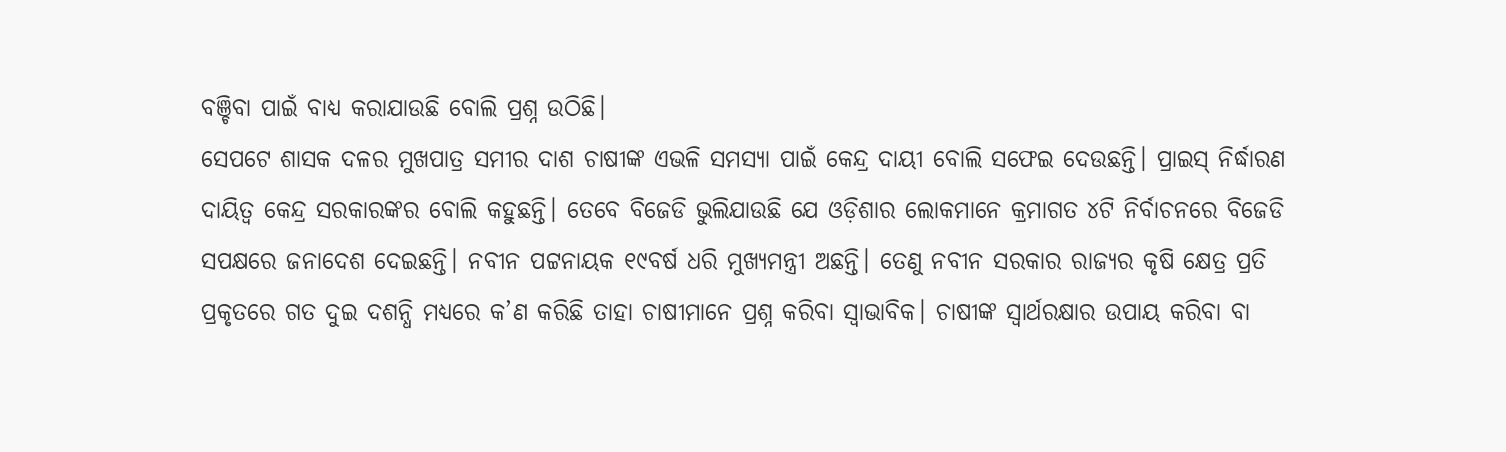ବଞ୍ଚିବା ପାଇଁ ବାଧ୍ୟ କରାଯାଉଛି ବୋଲି ପ୍ରଶ୍ନ ଉଠିଛି।
ସେପଟେ ଶାସକ ଦଳର ମୁଖପାତ୍ର ସମୀର ଦାଶ ଚାଷୀଙ୍କ ଏଭଳି ସମସ୍ୟା ପାଇଁ କେନ୍ଦ୍ର ଦାୟୀ ବୋଲି ସଫେଇ ଦେଉଛନ୍ତି। ପ୍ରାଇସ୍ ନିର୍ଦ୍ଧାରଣ ଦାୟିତ୍ୱ କେନ୍ଦ୍ର ସରକାରଙ୍କର ବୋଲି କହୁଛନ୍ତି। ତେବେ ବିଜେଡି ଭୁଲିଯାଉଛି ଯେ ଓଡ଼ିଶାର ଲୋକମାନେ କ୍ରମାଗତ ୪ଟି ନିର୍ବାଚନରେ ବିଜେଡି ସପକ୍ଷରେ ଜନାଦେଶ ଦେଇଛନ୍ତି। ନବୀନ ପଟ୍ଟନାୟକ ୧୯ବର୍ଷ ଧରି ମୁଖ୍ୟମନ୍ତ୍ରୀ ଅଛନ୍ତି। ତେଣୁ ନବୀନ ସରକାର ରାଜ୍ୟର କୃଷି କ୍ଷେତ୍ର ପ୍ରତି ପ୍ରକୃତରେ ଗତ ଦୁଇ ଦଶନ୍ଧି ମଧ୍ୟରେ କ’ଣ କରିଛି ତାହା ଚାଷୀମାନେ ପ୍ରଶ୍ନ କରିବା ସ୍ୱାଭାବିକ। ଚାଷୀଙ୍କ ସ୍ୱାର୍ଥରକ୍ଷାର ଉପାୟ କରିବା ବା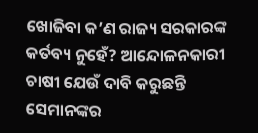ଖୋଜିବା କ’ଣ ରାଜ୍ୟ ସରକାରଙ୍କ କର୍ତବ୍ୟ ନୁହେଁ? ଆନ୍ଦୋଳନକାରୀ ଚାଷୀ ଯେଉଁ ଦାବି କରୁଛନ୍ତି ସେମାନଙ୍କର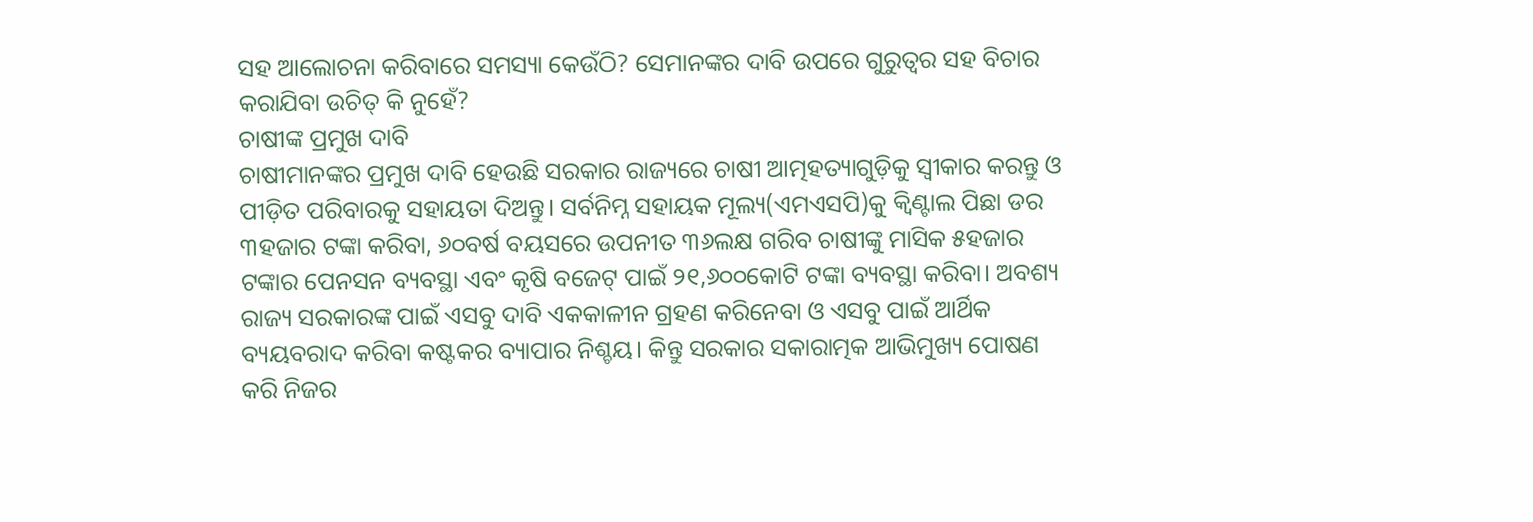ସହ ଆଲୋଚନା କରିବାରେ ସମସ୍ୟା କେଉଁଠି? ସେମାନଙ୍କର ଦାବି ଉପରେ ଗୁରୁତ୍ୱର ସହ ବିଚାର କରାଯିବା ଉଚିତ୍ କି ନୁହେଁ?
ଚାଷୀଙ୍କ ପ୍ରମୁଖ ଦାବି
ଚାଷୀମାନଙ୍କର ପ୍ରମୁଖ ଦାବି ହେଉଛି ସରକାର ରାଜ୍ୟରେ ଚାଷୀ ଆତ୍ମହତ୍ୟାଗୁଡ଼ିକୁ ସ୍ୱୀକାର କରନ୍ତୁ ଓ ପୀଡ଼ିତ ପରିବାରକୁ ସହାୟତା ଦିଅନ୍ତୁ। ସର୍ବନିମ୍ନ ସହାୟକ ମୂଲ୍ୟ(ଏମଏସପି)କୁ କ୍ୱିଣ୍ଟାଲ ପିଛା ଡର ୩ହଜାର ଟଙ୍କା କରିବା, ୬୦ବର୍ଷ ବୟସରେ ଉପନୀତ ୩୬ଲକ୍ଷ ଗରିବ ଚାଷୀଙ୍କୁ ମାସିକ ୫ହଜାର ଟଙ୍କାର ପେନସନ ବ୍ୟବସ୍ଥା ଏବଂ କୃଷି ବଜେଟ୍ ପାଇଁ ୨୧,୬୦୦କୋଟି ଟଙ୍କା ବ୍ୟବସ୍ଥା କରିବା। ଅବଶ୍ୟ ରାଜ୍ୟ ସରକାରଙ୍କ ପାଇଁ ଏସବୁ ଦାବି ଏକକାଳୀନ ଗ୍ରହଣ କରିନେବା ଓ ଏସବୁ ପାଇଁ ଆର୍ଥିକ ବ୍ୟୟବରାଦ କରିବା କଷ୍ଟକର ବ୍ୟାପାର ନିଶ୍ଚୟ। କିନ୍ତୁ ସରକାର ସକାରାତ୍ମକ ଆଭିମୁଖ୍ୟ ପୋଷଣ କରି ନିଜର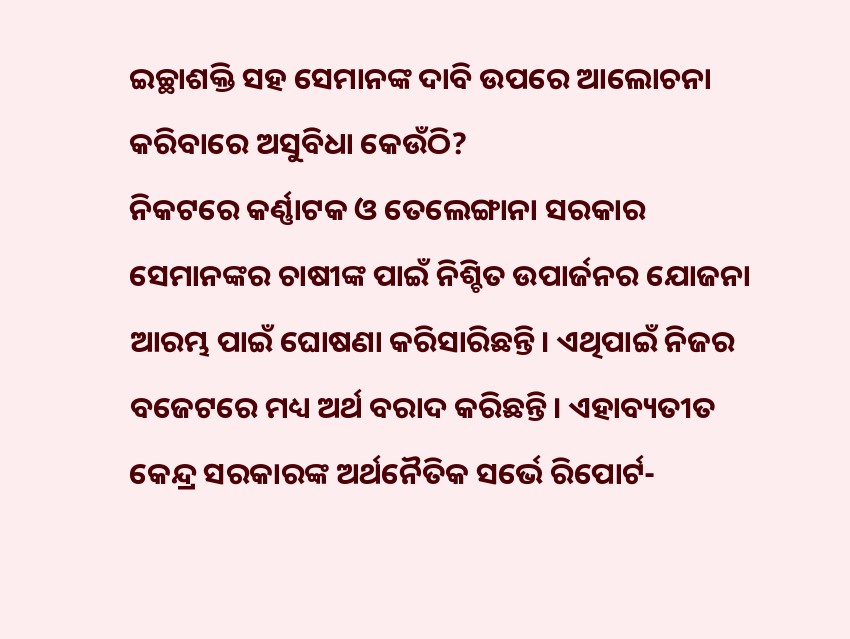ଇଚ୍ଛାଶକ୍ତି ସହ ସେମାନଙ୍କ ଦାବି ଉପରେ ଆଲୋଚନା କରିବାରେ ଅସୁବିଧା କେଉଁଠି?
ନିକଟରେ କର୍ଣ୍ଣାଟକ ଓ ତେଲେଙ୍ଗାନା ସରକାର ସେମାନଙ୍କର ଚାଷୀଙ୍କ ପାଇଁ ନିଶ୍ଚିତ ଉପାର୍ଜନର ଯୋଜନା ଆରମ୍ଭ ପାଇଁ ଘୋଷଣା କରିସାରିଛନ୍ତି। ଏଥିପାଇଁ ନିଜର ବଜେଟରେ ମଧ୍ୟ ଅର୍ଥ ବରାଦ କରିଛନ୍ତି। ଏହାବ୍ୟତୀତ କେନ୍ଦ୍ର ସରକାରଙ୍କ ଅର୍ଥନୈତିକ ସର୍ଭେ ରିପୋର୍ଟ-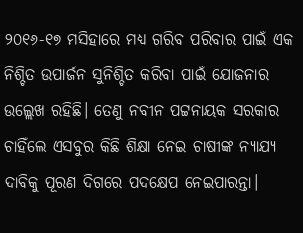୨୦୧୬-୧୭ ମସିହାରେ ମଧ୍ୟ ଗରିବ ପରିବାର ପାଇଁ ଏକ ନିଶ୍ଚିତ ଉପାର୍ଜନ ସୁନିଶ୍ଚିତ କରିବା ପାଇଁ ଯୋଜନାର ଉଲ୍ଲେଖ ରହିଛି। ତେଣୁ ନବୀନ ପଟ୍ଟନାୟକ ସରକାର ଚାହିଁଲେ ଏସବୁର କିଛି ଶିକ୍ଷା ନେଇ ଚାଷୀଙ୍କ ନ୍ୟାଯ୍ୟ ଦାବିକୁ ପୂରଣ ଦିଗରେ ପଦକ୍ଷେପ ନେଇପାରନ୍ତା।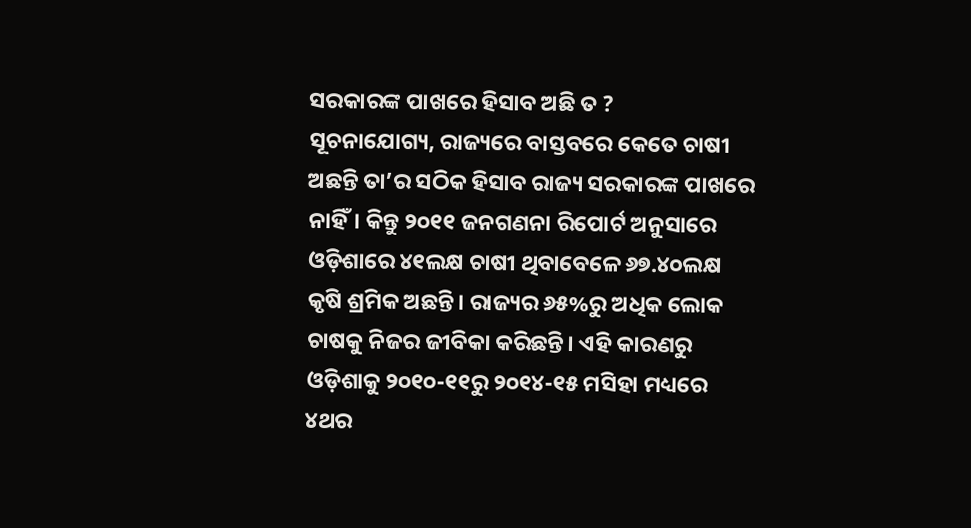ସରକାରଙ୍କ ପାଖରେ ହିସାବ ଅଛି ତ ?
ସୂଚନାଯୋଗ୍ୟ, ରାଜ୍ୟରେ ବାସ୍ତବରେ କେତେ ଚାଷୀ ଅଛନ୍ତି ତା’ର ସଠିକ ହିସାବ ରାଜ୍ୟ ସରକାରଙ୍କ ପାଖରେ ନାହିଁ। କିନ୍ତୁ ୨୦୧୧ ଜନଗଣନା ରିପୋର୍ଟ ଅନୁସାରେ ଓଡ଼ିଶାରେ ୪୧ଲକ୍ଷ ଚାଷୀ ଥିବାବେଳେ ୬୭.୪୦ଲକ୍ଷ କୃଷି ଶ୍ରମିକ ଅଛନ୍ତି। ରାଜ୍ୟର ୬୫%ରୁ ଅଧିକ ଲୋକ ଚାଷକୁ ନିଜର ଜୀବିକା କରିଛନ୍ତି। ଏହି କାରଣରୁ ଓଡ଼ିଶାକୁ ୨୦୧୦-୧୧ରୁ ୨୦୧୪-୧୫ ମସିହା ମଧ୍ୟରେ ୪ଥର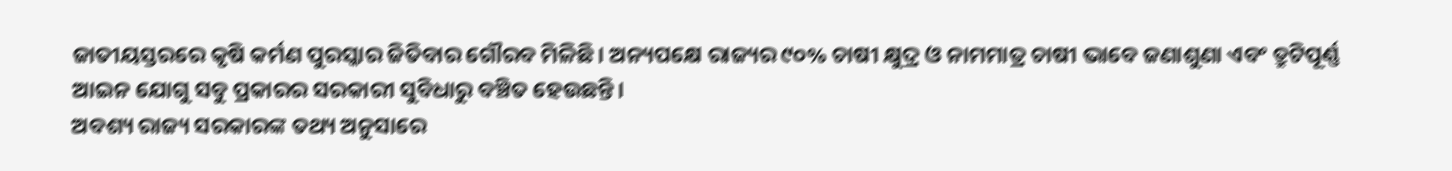ଜାତୀୟସ୍ତରରେ କୃଷି କର୍ମଣ ପୁରସ୍କାର ଜିତିବାର ଗୌରବ ମିଳିଛି। ଅନ୍ୟପକ୍ଷେ ରାଜ୍ୟର ୯୦% ଚାଷୀ କ୍ଷୁଦ୍ର ଓ ନାମମାତ୍ର ଚାଷୀ ଭାବେ ଜଣାଶୁଣା ଏବଂ ତ୍ରୁଟିପୂର୍ଣ୍ଣ ଆଇନ ଯୋଗୁ ସବୁ ପ୍ରକାରର ସରକାରୀ ସୁବିଧାରୁ ବଞ୍ଚିତ ହେଉଛନ୍ତି।
ଅବଶ୍ୟ ରାଜ୍ୟ ସରକାରଙ୍କ ତଥ୍ୟ ଅନୁସାରେ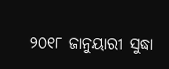୨୦୧୮ ଜାନୁୟାରୀ ସୁଦ୍ଧା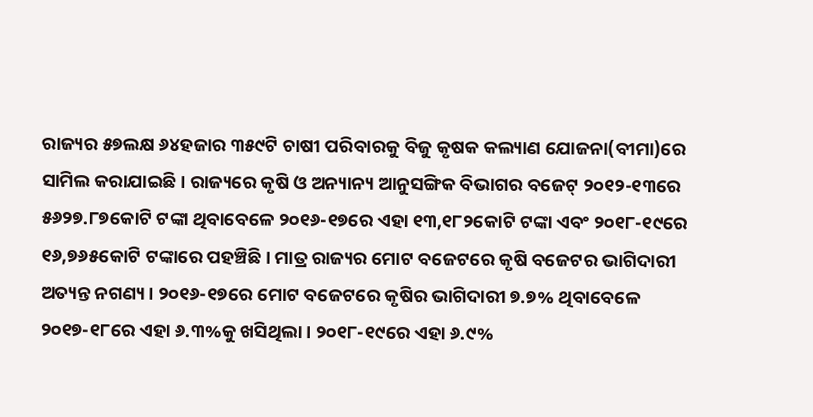ରାଜ୍ୟର ୫୭ଲକ୍ଷ ୬୪ହଜାର ୩୫୯ଟି ଚାଷୀ ପରିବାରକୁ ବିଜୁ କୃଷକ କଲ୍ୟାଣ ଯୋଜନା(ବୀମା)ରେ ସାମିଲ କରାଯାଇଛି। ରାଜ୍ୟରେ କୃଷି ଓ ଅନ୍ୟାନ୍ୟ ଆନୁସଙ୍ଗିକ ବିଭାଗର ବଜେଟ୍ ୨୦୧୨-୧୩ରେ ୫୬୨୭.୮୭କୋଟି ଟଙ୍କା ଥିବାବେଳେ ୨୦୧୬-୧୭ରେ ଏହା ୧୩,୧୮୨କୋଟି ଟଙ୍କା ଏବଂ ୨୦୧୮-୧୯ରେ ୧୬,୭୬୫କୋଟି ଟଙ୍କାରେ ପହଞ୍ଚିଛି। ମାତ୍ର ରାଜ୍ୟର ମୋଟ ବଜେଟରେ କୃଷି ବଜେଟର ଭାଗିଦାରୀ ଅତ୍ୟନ୍ତ ନଗଣ୍ୟ। ୨୦୧୬-୧୭ରେ ମୋଟ ବଜେଟରେ କୃଷିର ଭାଗିଦାରୀ ୭.୭% ଥିବାବେଳେ ୨୦୧୭-୧୮ରେ ଏହା ୬.୩%କୁ ଖସିଥିଲା। ୨୦୧୮-୧୯ରେ ଏହା ୬.୯%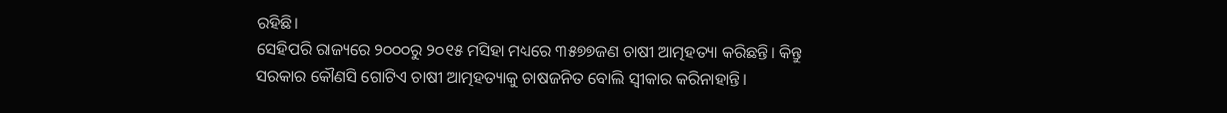ରହିଛି।
ସେହିପରି ରାଜ୍ୟରେ ୨୦୦୦ରୁ ୨୦୧୫ ମସିହା ମଧ୍ୟରେ ୩୫୭୭ଜଣ ଚାଷୀ ଆତ୍ମହତ୍ୟା କରିଛନ୍ତି। କିନ୍ତୁ ସରକାର କୌଣସି ଗୋଟିଏ ଚାଷୀ ଆତ୍ମହତ୍ୟାକୁ ଚାଷଜନିତ ବୋଲି ସ୍ୱୀକାର କରିନାହାନ୍ତି।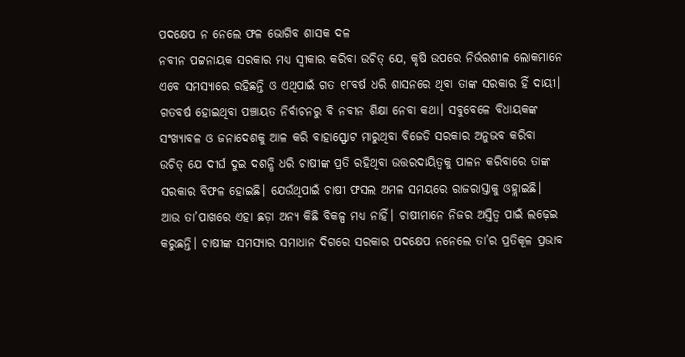ପଦକ୍ଷେପ ନ ନେଲେ ଫଳ ଭୋଗିବ ଶାସକ ଦଳ
ନବୀନ ପଟ୍ଟନାୟକ ସରକାର ମଧ୍ୟ ସ୍ୱୀକାର କରିବା ଉଚିତ୍ ଯେ, କୃଷି ଉପରେ ନିର୍ଭରଶୀଳ ଲୋକମାନେ ଏବେ ସମସ୍ୟାରେ ରହିଛନ୍ତି ଓ ଏଥିପାଇଁ ଗତ ୧୮ବର୍ଷ ଧରି ଶାସନରେ ଥିବା ତାଙ୍କ ସରକାର ହିଁ ଦାୟୀ। ଗତବର୍ଷ ହୋଇଥିବା ପଞ୍ଚାୟତ ନିର୍ବାଚନରୁ ବି ନବୀନ ଶିକ୍ଷା ନେବା କଥା। ସବୁବେଳେ ବିଧାୟକଙ୍କ ସଂଖ୍ୟାବଳ ଓ ଜନାଦେଶକୁ ଆଳ କରି ବାହାସ୍ଫୋଟ ମାରୁଥିବା ବିଜେଡି ସରକାର ଅନୁଭବ କରିବା ଉଚିତ୍ ଯେ ଦୀର୍ଘ ଦୁଇ ଦଶନ୍ଧି ଧରି ଚାଷୀଙ୍କ ପ୍ରତି ରହିଥିବା ଉତ୍ତରଦାୟିତ୍ୱକୁ ପାଳନ କରିବାରେ ତାଙ୍କ ସରକାର ବିଫଳ ହୋଇଛି। ଯେଉଁଥିପାଇଁ ଚାଷୀ ଫସଲ ଅମଳ ସମୟରେ ରାଜରାସ୍ତାକୁ ଓହ୍ଲାଇଛି। ଆଉ ତା’ପାଖରେ ଏହା ଛଡ଼ା ଅନ୍ୟ କିଛି ବିକଳ୍ପ ମଧ୍ୟ ନାହିଁ। ଚାଷୀମାନେ ନିଜର ଅସ୍ତିତ୍ୱ ପାଇଁ ଲଢ଼େଇ କରୁଛନ୍ତି। ଚାଷୀଙ୍କ ସମସ୍ୟାର ସମାଧାନ ଦିଗରେ ସରକାର ପଦକ୍ଷେପ ନନେଲେ ତା’ର ପ୍ରତିକୂଳ ପ୍ରଭାବ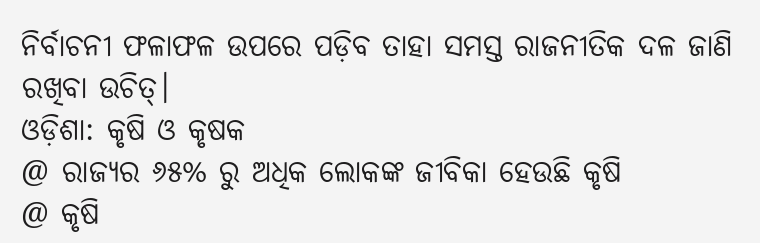ନିର୍ବାଚନୀ ଫଳାଫଳ ଉପରେ ପଡ଼ିବ ତାହା ସମସ୍ତ ରାଜନୀତିକ ଦଳ ଜାଣି ରଖିବା ଉଚିତ୍।
ଓଡ଼ିଶା: କୃଷି ଓ କୃଷକ
@ ରାଜ୍ୟର ୬୫% ରୁ ଅଧିକ ଲୋକଙ୍କ ଜୀବିକା ହେଉଛି କୃଷି
@ କୃଷି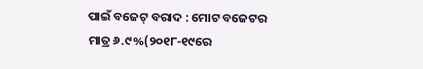ପାଇଁ ବଜେଟ୍ ବରାଦ : ମୋଟ ବଜେଟର ମାତ୍ର ୬.୯%(୨୦୧୮-୧୯ରେ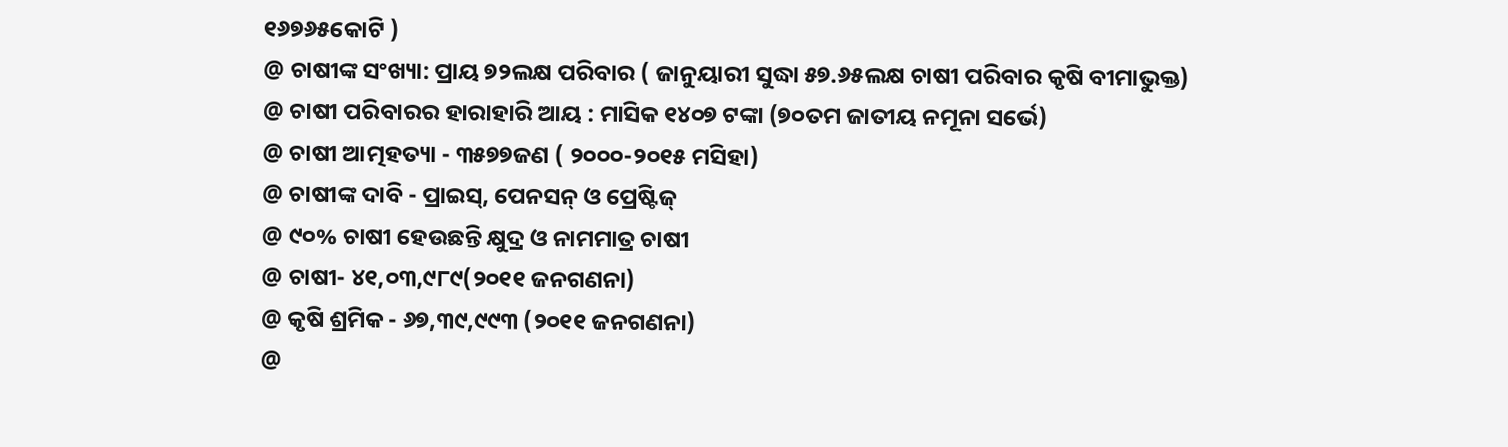୧୬୭୬୫କୋଟି )
@ ଚାଷୀଙ୍କ ସଂଖ୍ୟା: ପ୍ରାୟ ୭୨ଲକ୍ଷ ପରିବାର ( ଜାନୁୟାରୀ ସୁଦ୍ଧା ୫୭.୬୫ଲକ୍ଷ ଚାଷୀ ପରିବାର କୃଷି ବୀମାଭୁକ୍ତ)
@ ଚାଷୀ ପରିବାରର ହାରାହାରି ଆୟ : ମାସିକ ୧୪୦୭ ଟଙ୍କା (୭୦ତମ ଜାତୀୟ ନମୂନା ସର୍ଭେ)
@ ଚାଷୀ ଆତ୍ମହତ୍ୟା - ୩୫୭୭ଜଣ ( ୨୦୦୦-୨୦୧୫ ମସିହା)
@ ଚାଷୀଙ୍କ ଦାବି - ପ୍ରାଇସ୍, ପେନସନ୍ ଓ ପ୍ରେଷ୍ଟିଜ୍
@ ୯୦% ଚାଷୀ ହେଉଛନ୍ତି କ୍ଷୁଦ୍ର ଓ ନାମମାତ୍ର ଚାଷୀ
@ ଚାଷୀ- ୪୧,୦୩,୯୮୯(୨୦୧୧ ଜନଗଣନା)
@ କୃଷି ଶ୍ରମିକ - ୬୭,୩୯,୯୯୩ (୨୦୧୧ ଜନଗଣନା)
@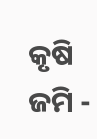କୃଷି ଜମି -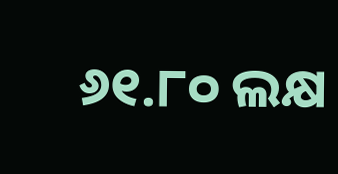୬୧.୮୦ ଲକ୍ଷ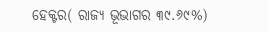ହେକ୍ଟର( ରାଜ୍ୟ ଭୂଭାଗର ୩୯.୬୯%)